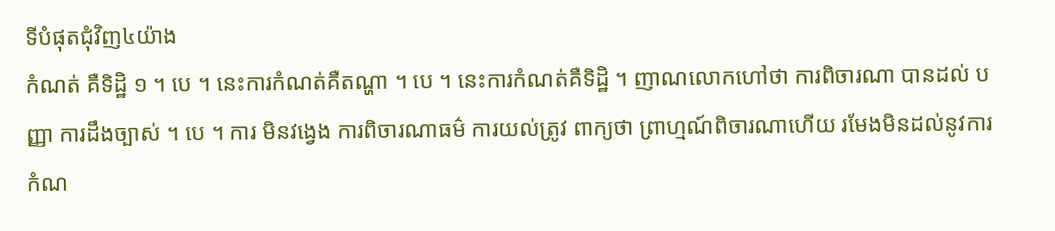ទីបំផុតជុំវិញ៤យ៉ាង
កំណត់ គឺទិដ្ឋិ ១ ។ បេ ។ នេះការកំណត់គឺតណ្ហា ។ បេ ។ នេះការកំណត់គឺទិដ្ឋិ ។ ញាណលោកហៅថា ការពិចារណា បានដល់ បញ្ញា ការដឹងច្បាស់ ។ បេ ។ ការ មិនវង្វេង ការពិចារណាធម៌ ការយល់ត្រូវ ពាក្យថា ព្រាហ្មណ៍ពិចារណាហើយ រមែងមិនដល់នូវការកំណ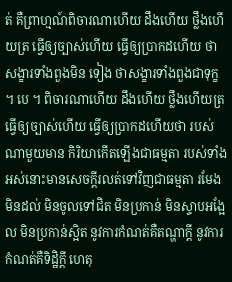ត់ គឺព្រាហ្មណ៍ពិចារណាហើយ ដឹងហើយ ថ្លឹងហើយត្រ ធ្វើឲ្យច្បាស់ហើយ ធ្វើឲ្យប្រាកដហើយ ថាសង្ខារទាំងពួងមិន ទៀង ថាសង្ខារទាំងពួងជាទុក្ខ ។ បេ ។ ពិចារណាហើយ ដឹងហើយ ថ្លឹងហើយត្រ ធ្វើឲ្យច្បាស់ហើយ ធ្វើឲ្យប្រាកដហើយថា របស់ណាមួយមាន កិរិយាកើតឡើងជាធម្មតា របស់ទាំងអស់នោះមានសេចក្តីរលត់ទៅវិញជាធម្មតា រមែងមិនដល់ មិនចូលទៅជិត មិនប្រកាន់ មិនស្ទាបអង្អែល មិនប្រកាន់ស្អិត នូវការកំណត់គឺតណ្ហាក្តី នូវការកំណត់គឺទិដ្ឋិក្តី ហេតុ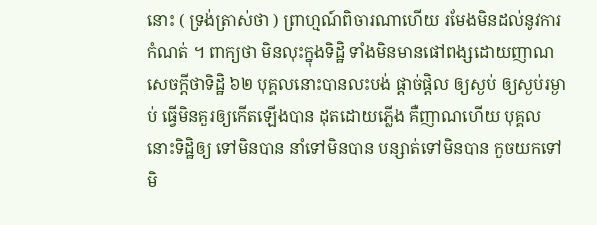នោះ ( ទ្រង់ត្រាស់ថា ) ព្រាហ្មណ៍ពិចារណាហើយ រមែងមិនដល់នូវការកំណត់ ។ ពាក្យថា មិនលុះក្នុងទិដ្ឋិ ទាំងមិនមានផៅពង្សដោយញាណ សេចក្តីថាទិដ្ឋិ ៦២ បុគ្គលនោះបានលះបង់ ផ្តាច់ផ្តិល ឲ្យស្ងប់ ឲ្យស្ងប់រម្ងាប់ ធ្វើមិនគួរឲ្យកើតឡើងបាន ដុតដោយភ្លើង គឺញាណហើយ បុគ្គលនោះទិដ្ឋិឲ្យ ទៅមិនបាន នាំទៅមិនបាន បន្សាត់ទៅមិនបាន កួចយកទៅមិ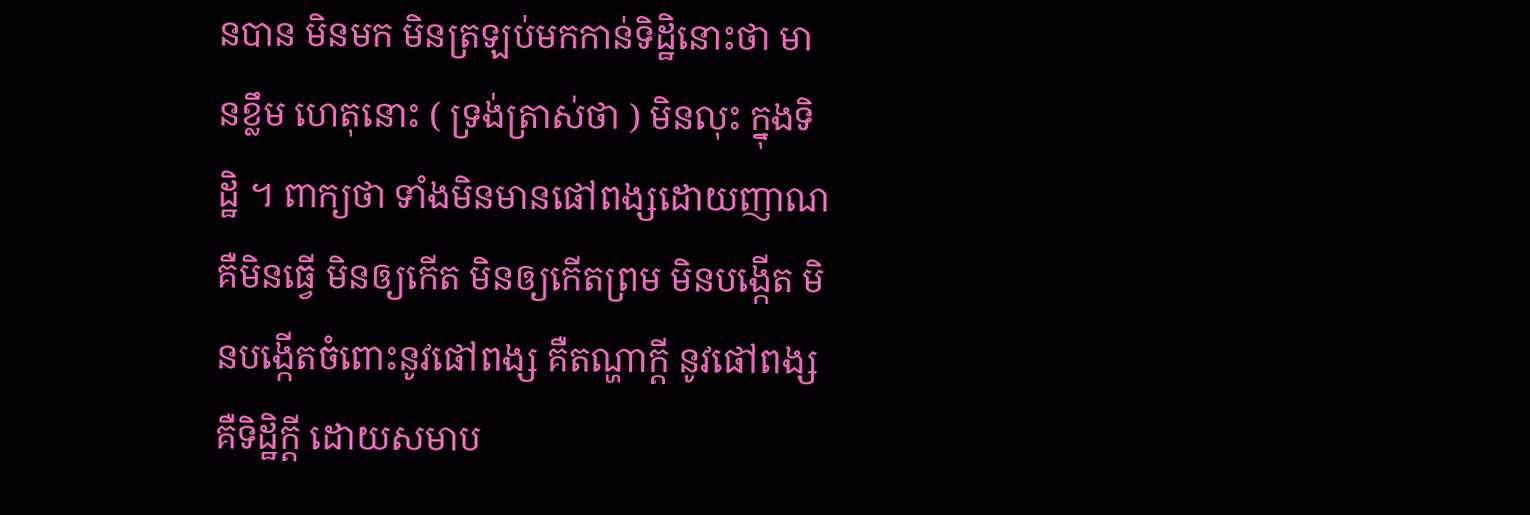នបាន មិនមក មិនត្រឡប់មកកាន់ទិដ្ឋិនោះថា មានខ្លឹម ហេតុនោះ ( ទ្រង់ត្រាស់ថា ) មិនលុះ ក្នុងទិដ្ឋិ ។ ពាក្យថា ទាំងមិនមានផៅពង្សដោយញាណ គឺមិនធ្វើ មិនឲ្យកើត មិនឲ្យកើតព្រម មិនបង្កើត មិនបង្កើតចំពោះនូវផៅពង្ស គឺតណ្ហាក្តី នូវផៅពង្ស គឺទិដ្ឋិក្តី ដោយសមាប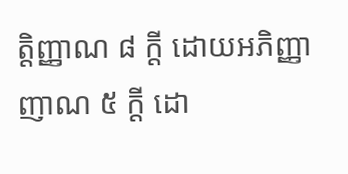ត្តិញ្ញាណ ៨ ក្តី ដោយអភិញ្ញាញាណ ៥ ក្តី ដោ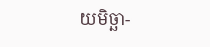យមិច្ឆា-